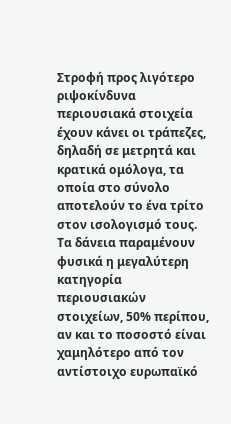Στροφή προς λιγότερο ριψοκίνδυνα περιουσιακά στοιχεία έχουν κάνει οι τράπεζες, δηλαδή σε μετρητά και κρατικά ομόλογα, τα οποία στο σύνολο αποτελούν το ένα τρίτο στον ισολογισμό τους.
Τα δάνεια παραμένουν φυσικά η μεγαλύτερη κατηγορία περιουσιακών στοιχείων, 50% περίπου, αν και το ποσοστό είναι χαμηλότερο από τον αντίστοιχο ευρωπαϊκό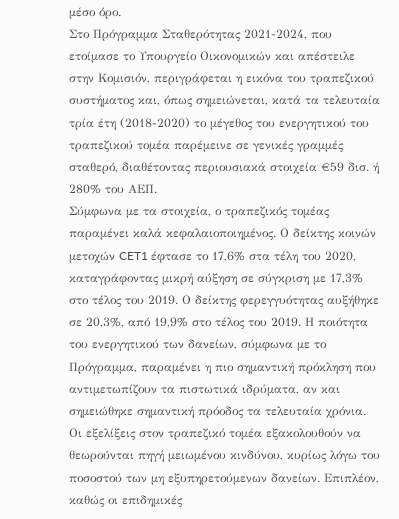μέσο όρο.
Στο Πρόγραμμα Σταθερότητας 2021-2024, που ετοίμασε το Υπουργείο Οικονομικών και απέστειλε στην Κομισιόν, περιγράφεται η εικόνα του τραπεζικού συστήματος και, όπως σημειώνεται, κατά τα τελευταία τρία έτη (2018-2020) το μέγεθος του ενεργητικού του τραπεζικού τομέα παρέμεινε σε γενικές γραμμές σταθερό, διαθέτοντας περιουσιακά στοιχεία €59 δισ. ή 280% του ΑΕΠ.
Σύμφωνα με τα στοιχεία, ο τραπεζικός τομέας παραμένει καλά κεφαλαιοποιημένος. Ο δείκτης κοινών μετοχών CET1 έφτασε το 17,6% στα τέλη του 2020, καταγράφοντας μικρή αύξηση σε σύγκριση με 17,3% στο τέλος του 2019. Ο δείκτης φερεγγυότητας αυξήθηκε σε 20,3%, από 19,9% στο τέλος του 2019. Η ποιότητα του ενεργητικού των δανείων, σύμφωνα με το Πρόγραμμα, παραμένει η πιο σημαντική πρόκληση που αντιμετωπίζουν τα πιστωτικά ιδρύματα, αν και σημειώθηκε σημαντική πρόοδος τα τελευταία χρόνια.
Οι εξελίξεις στον τραπεζικό τομέα εξακολουθούν να θεωρούνται πηγή μειωμένου κινδύνου, κυρίως λόγω του ποσοστού των μη εξυπηρετούμενων δανείων. Επιπλέον, καθώς οι επιδημικές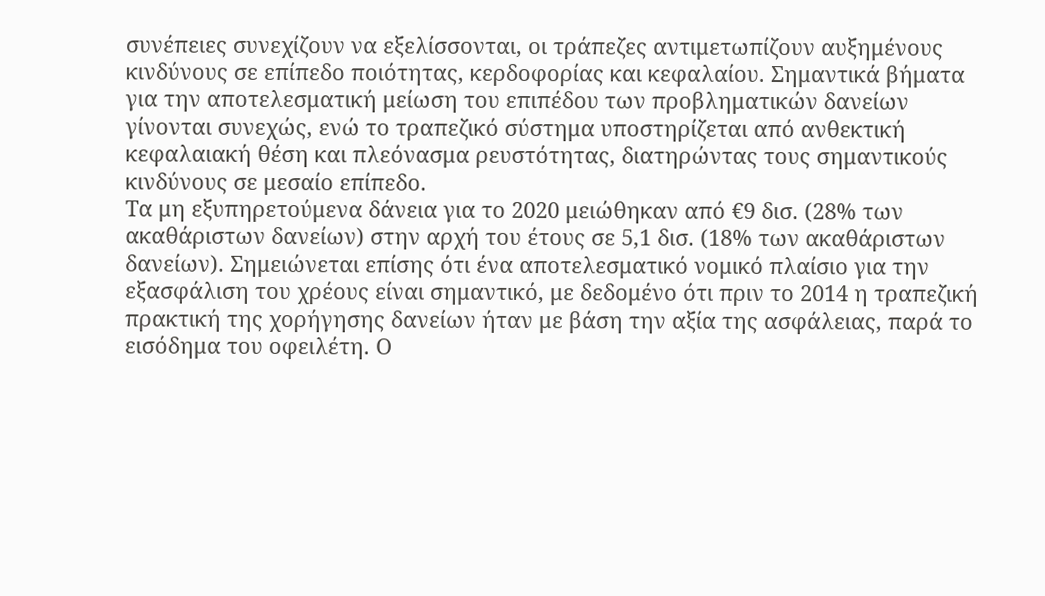συνέπειες συνεχίζουν να εξελίσσονται, οι τράπεζες αντιμετωπίζουν αυξημένους κινδύνους σε επίπεδο ποιότητας, κερδοφορίας και κεφαλαίου. Σημαντικά βήματα για την αποτελεσματική μείωση του επιπέδου των προβληματικών δανείων γίνονται συνεχώς, ενώ το τραπεζικό σύστημα υποστηρίζεται από ανθεκτική κεφαλαιακή θέση και πλεόνασμα ρευστότητας, διατηρώντας τους σημαντικούς κινδύνους σε μεσαίο επίπεδο.
Τα μη εξυπηρετούμενα δάνεια για το 2020 μειώθηκαν από €9 δισ. (28% των ακαθάριστων δανείων) στην αρχή του έτους σε 5,1 δισ. (18% των ακαθάριστων δανείων). Σημειώνεται επίσης ότι ένα αποτελεσματικό νομικό πλαίσιο για την εξασφάλιση του χρέους είναι σημαντικό, με δεδομένο ότι πριν το 2014 η τραπεζική πρακτική της χορήγησης δανείων ήταν με βάση την αξία της ασφάλειας, παρά το εισόδημα του οφειλέτη. Ο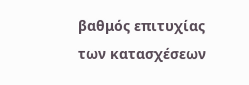βαθμός επιτυχίας των κατασχέσεων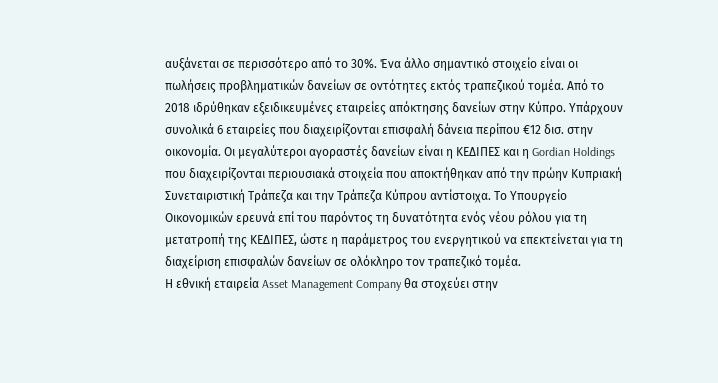αυξάνεται σε περισσότερο από το 30%. Ένα άλλο σημαντικό στοιχείο είναι οι πωλήσεις προβληματικών δανείων σε οντότητες εκτός τραπεζικού τομέα. Από το 2018 ιδρύθηκαν εξειδικευμένες εταιρείες απόκτησης δανείων στην Κύπρο. Υπάρχουν συνολικά 6 εταιρείες που διαχειρίζονται επισφαλή δάνεια περίπου €12 δισ. στην οικονομία. Οι μεγαλύτεροι αγοραστές δανείων είναι η ΚΕΔΙΠΕΣ και η Gordian Holdings που διαχειρίζονται περιουσιακά στοιχεία που αποκτήθηκαν από την πρώην Κυπριακή Συνεταιριστική Τράπεζα και την Τράπεζα Κύπρου αντίστοιχα. Το Υπουργείο Οικονομικών ερευνά επί του παρόντος τη δυνατότητα ενός νέου ρόλου για τη μετατροπή της ΚΕΔΙΠΕΣ, ώστε η παράμετρος του ενεργητικού να επεκτείνεται για τη διαχείριση επισφαλών δανείων σε ολόκληρο τον τραπεζικό τομέα.
Η εθνική εταιρεία Asset Management Company θα στοχεύει στην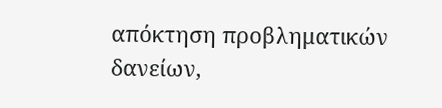απόκτηση προβληματικών δανείων,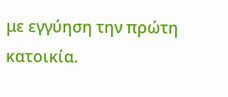με εγγύηση την πρώτη κατοικία.